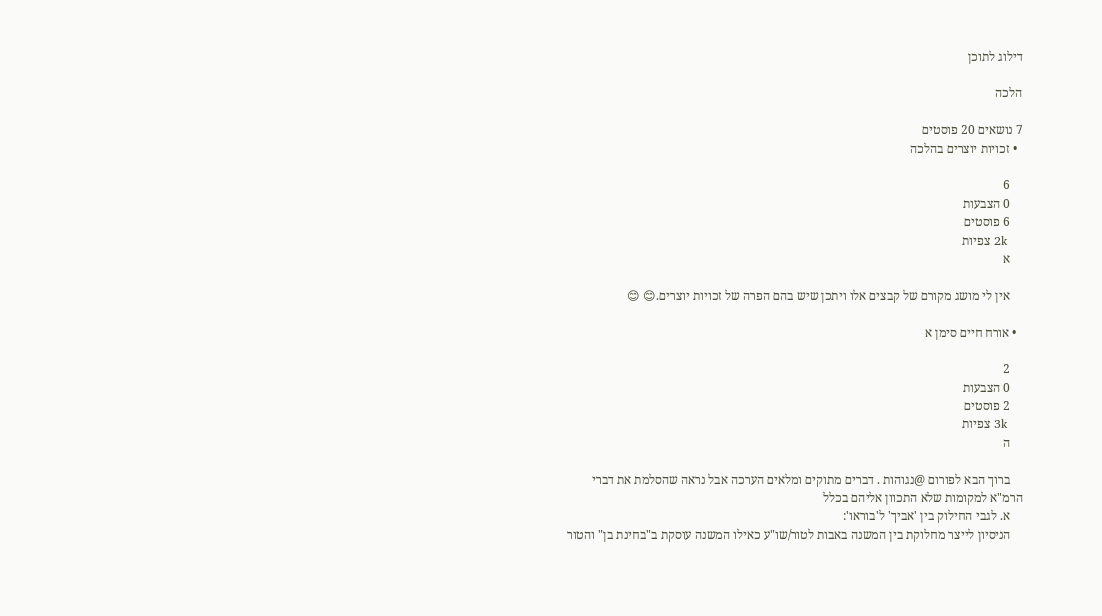דילוג לתוכן

הלכה

7 נושאים 20 פוסטים
  • זכויות יוצרים בהלכה

    6
    0 הצבעות
    6 פוסטים
    2k צפיות
    א

    אין לי מושג מקורם של קבצים אלו ויתכן שיש בהם הפרה של זכויות יוצרים.😊 😊

  • אורח חיים סימן א

    2
    0 הצבעות
    2 פוסטים
    3k צפיות
    ה

    ברוך הבא לפורום @נגוהות . דברים מתוקים ומלאים הערכה אבל נראה שהסלמת את דברי הרמ"א למקומות שלא התכוון אליהם בכלל
    א. לגבי החילוק בין 'אביך' ל'בוראו':
    הניסיון לייצר מחלוקת בין המשנה באבות לטור/שו"ע כאילו המשנה עוסקת ב"בחינת בן" והטור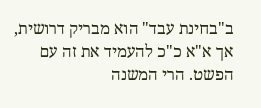ב"בחינת עבד" הוא מבריק דרושית, אך א"א כ"כ להעמיד את זה עם הפשט. הרי המשנה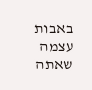באבות עצמה שאתה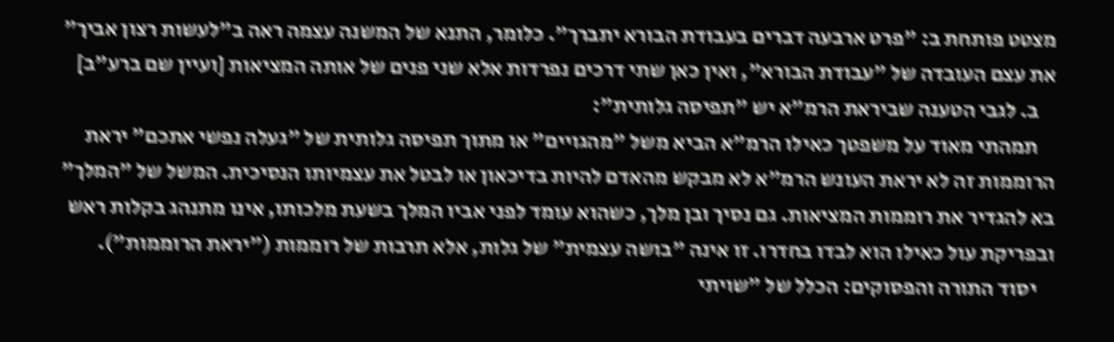מצטט פותחת ב: "פרט ארבעה דברים בעבודת הבורא יתברך". כלומר, התנא של המשנה עצמה ראה ב"לעשות רצון אביך" את עצם העובדה של "עבודת הבורא", ואין כאן שתי דרכים נפרדות אלא שני פנים של אותה המציאות [ועיין שם ברע"ב]
    ב. לגבי הטענה שביראת הרמ"א יש "תפיסה גלותית":
    תמהתי מאוד על משפטך כאילו הרמ"א הביא משל "מהגויים" או מתוך תפיסה גלותית של "געלה נפשי אתכם" יראת הרוממות זה לא יראת העונש הרמ"א לא מבקש מהאדם להיות בדיכאון או לבטל את עצמיותו הנסיכית. המשל של "המלך" בא להגדיר את רוממות המציאות. גם נסיך ובן מלך, כשהוא עומד לפני אביו המלך בשעת מלכותו, אינו מתנהג בקלות ראש ובפריקת עול כאילו הוא לבדו בחדרו. זו אינה "בושה עצמית" של גלות, אלא תרבות של רוממות ("יראת הרוממות").
    יסוד התורה והפסוקים: הכלל של "שויתי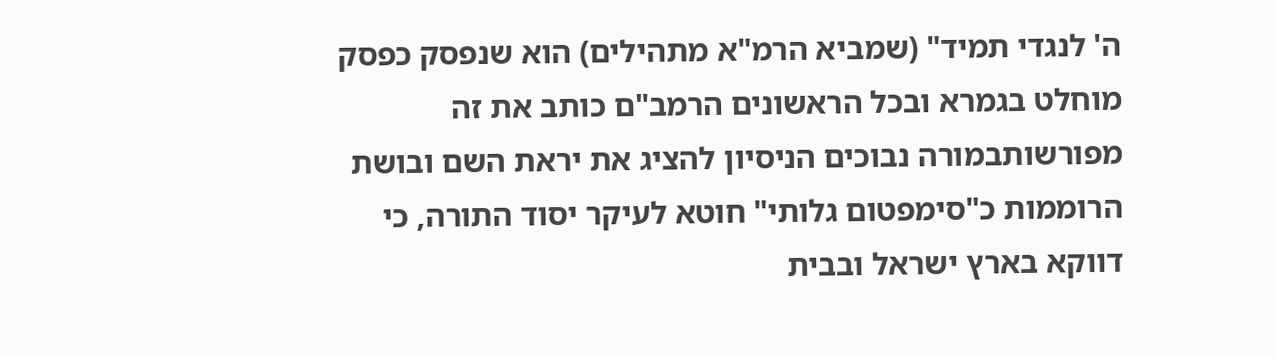ה' לנגדי תמיד" (שמביא הרמ"א מתהילים) הוא שנפסק כפסק מוחלט בגמרא ובכל הראשונים הרמב"ם כותב את זה מפורשותבמורה נבוכים הניסיון להציג את יראת השם ובושת הרוממות כ"סימפטום גלותי" חוטא לעיקר יסוד התורה, כי דווקא בארץ ישראל ובבית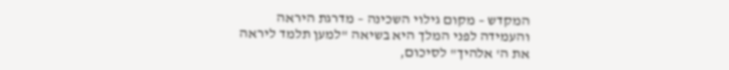המקדש – מקום גילוי השכינה – מדרגת היראה והעמידה לפני המלך היא בשיאה "למען תלמד ליראה את ה' אלהיך" לסיכום,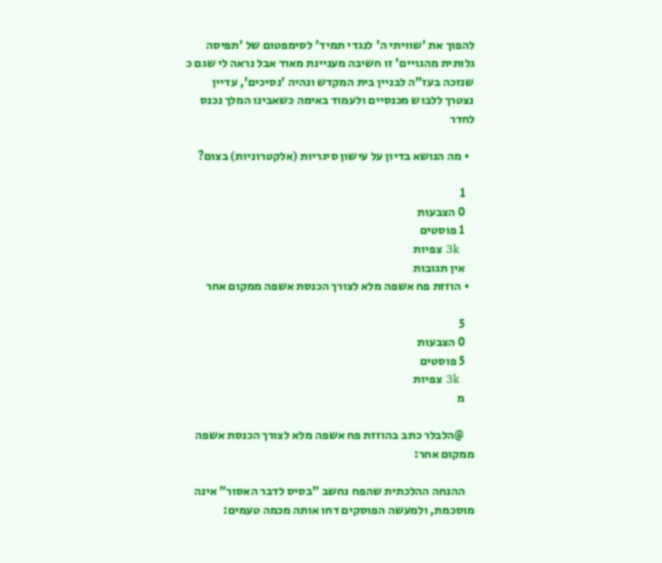להפוך את 'שוויתי ה' לנגדי תמיד' לסימפטום של 'תפיסה גלותית מהגויים' זו חשיבה מעניינת מאוד אבל נראה לי שגם כ שנזכה בעז"ה לבניין בית המקדש ונהיה 'נסיכים', עדיין נצטרך ללבוש מכנסיים ולעמוד באימה כשאבינו המלך נכנס לחדר

  • מה הנושא בדיון על עישון סיגריות (אלקטרוניות) בצום?

    1
    0 הצבעות
    1 פוסטים
    3k צפיות
    אין תגובות
  • הוזזת פח אשפה מלא לצורך הכנסת אשפה ממקום אחר

    5
    0 הצבעות
    5 פוסטים
    3k צפיות
    מ

    @הלבלר כתב בהוזזת פח אשפה מלא לצורך הכנסת אשפה ממקום אחר:

    ההנחה ההלכתית שהפח נחשב "בסיס לדבר האסור" אינה מוסכמת, ולמעשה הפוסקים דחו אותה מכמה טעמים: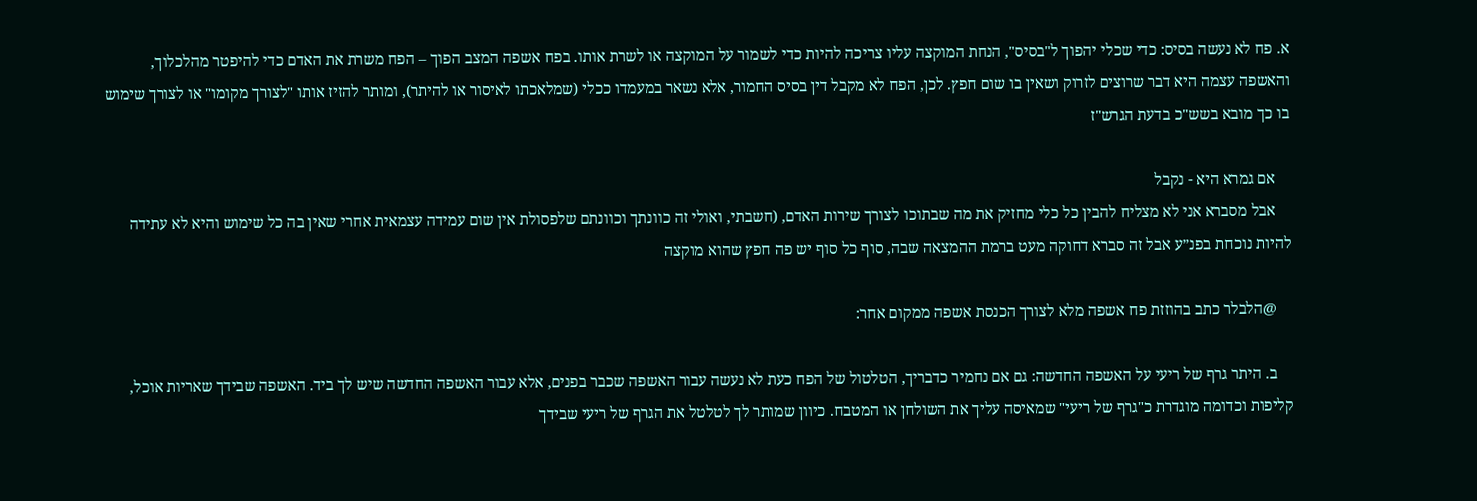א. פח לא נעשה בסיס: כדי שכלי יהפוך ל"בסיס", הנחת המוקצה עליו צריכה להיות כדי לשמור על המוקצה או לשרת אותו. בפח אשפה המצב הפוך – הפח משרת את האדם כדי להיפטר מהלכלוך, והאשפה עצמה היא דבר שרוצים לזרוק ושאין בו שום חפץ. לכן, הפח לא מקבל דין בסיס החמור, אלא נשאר במעמדו ככלי (שמלאכתו לאיסור או להיתר), ומותר להזיז אותו "לצורך מקומו" או לצורך שימוש בו כך מובא בשש"כ בדעת הגרש"ז

    אם גמרא היא - נקבל
    אבל מסברא אני לא מצליח להבין כל כלי מחזיק את מה שבתוכו לצורך שירות האדם, (חשבתי, ואולי זה כוונתך וכוונתם שלפסולת אין שום עמידה עצמאית אחרי שאין בה כל שימוש והיא לא עתידה להיות נוכחת בפנ״ע אבל זה סברא דחוקה מעט ברמת ההמצאה שבה, סוף כל סוף יש פה חפץ שהוא מוקצה

    @הלבלר כתב בהוזזת פח אשפה מלא לצורך הכנסת אשפה ממקום אחר:

    ב. היתר גרף של ריעי על האשפה החדשה: גם אם נחמיר כדבריך, הטלטול של הפח כעת לא נעשה עבור האשפה שכבר בפנים, אלא עבור האשפה החדשה שיש לך ביד. האשפה שבידך שאריות אוכל, קליפות וכדומה מוגדרת כ"גרף של ריעי" שמאיסה עליך את השולחן או המטבח. כיוון שמותר לך לטלטל את הגרף של ריעי שבידך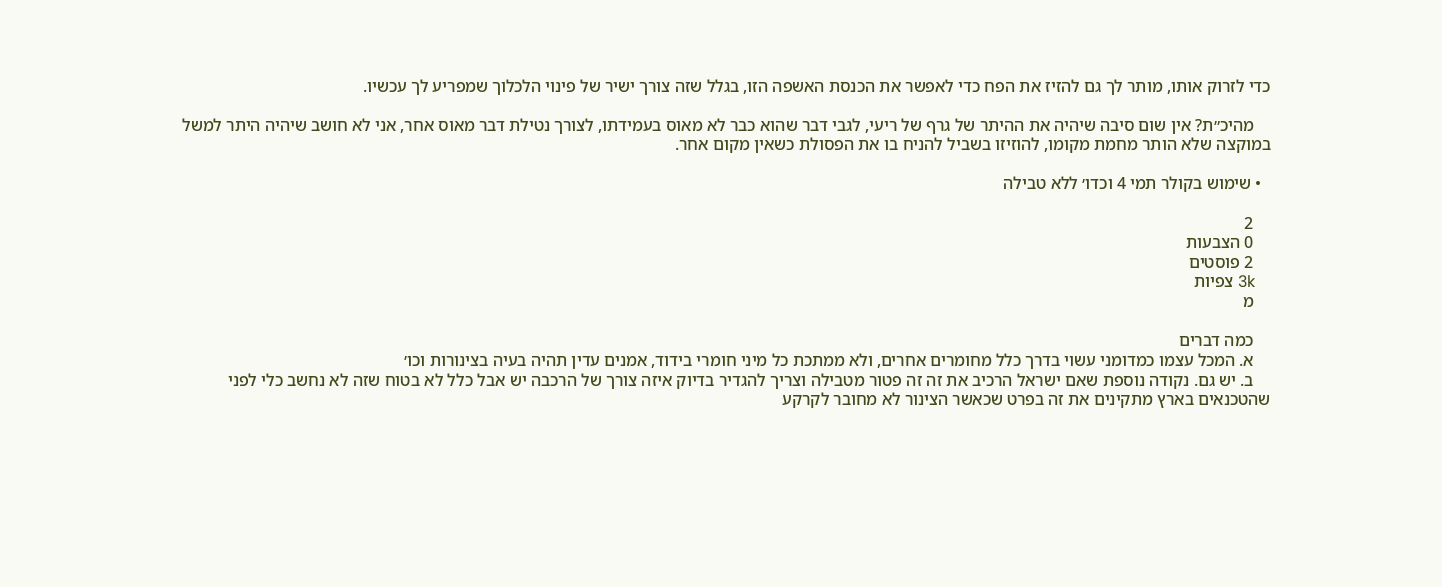כדי לזרוק אותו, מותר לך גם להזיז את הפח כדי לאפשר את הכנסת האשפה הזו, בגלל שזה צורך ישיר של פינוי הלכלוך שמפריע לך עכשיו.

    מהיכ״ת? אין שום סיבה שיהיה את ההיתר של גרף של ריעי, לגבי דבר שהוא כבר לא מאוס בעמידתו, לצורך נטילת דבר מאוס אחר, אני לא חושב שיהיה היתר למשל במוקצה שלא הותר מחמת מקומו, להוזיזו בשביל להניח בו את הפסולת כשאין מקום אחר.

  • שימוש בקולר תמי 4 וכדו׳ ללא טבילה

    2
    0 הצבעות
    2 פוסטים
    3k צפיות
    מ

    כמה דברים
    א. המכל עצמו כמדומני עשוי בדרך כלל מחומרים אחרים, ולא ממתכת כל מיני חומרי בידוד, אמנים עדין תהיה בעיה בצינורות וכו׳
    ב. יש גם. נקודה נוספת שאם ישראל הרכיב את זה זה פטור מטבילה וצריך להגדיר בדיוק איזה צורך של הרכבה יש אבל כלל לא בטוח שזה לא נחשב כלי לפני שהטכנאים בארץ מתקינים את זה בפרט שכאשר הצינור לא מחובר לקרקע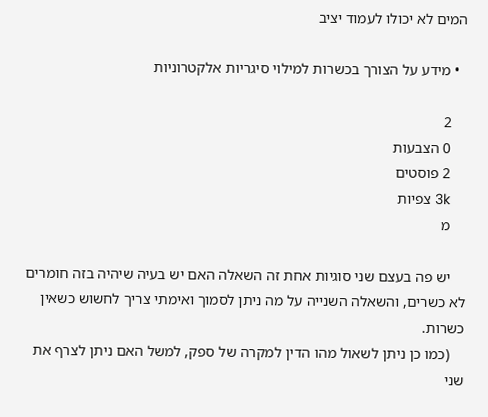המים לא יכולו לעמוד יציב

  • מידע על הצורך בכשרות למילוי סיגריות אלקטרוניות

    2
    0 הצבעות
    2 פוסטים
    3k צפיות
    מ

    יש פה בעצם שני סוגיות אחת זה השאלה האם יש בעיה שיהיה בזה חומרים לא כשרים, והשאלה השנייה על מה ניתן לסמוך ואימתי צריך לחשוש כשאין כשרות.
    (כמו כן ניתן לשאול מהו הדין למקרה של ספק, למשל האם ניתן לצרף את שני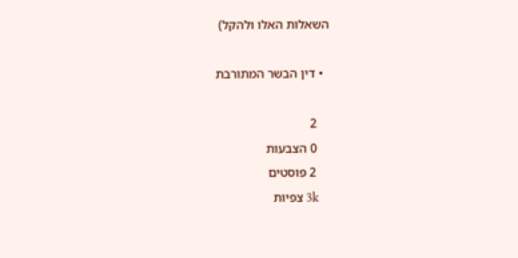השאלות האלו ולהקל)

  • דין הבשר המתורבת

    2
    0 הצבעות
    2 פוסטים
    3k צפיות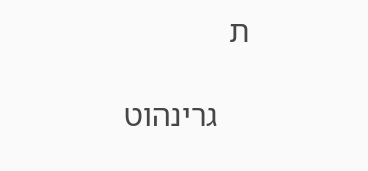ת

    גרינהוט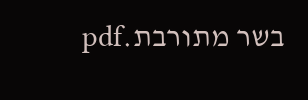בשר מתורבת.pdf